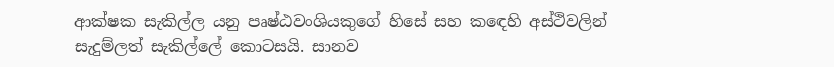ආක්ෂක සැකිල්ල යනු පෘෂ්ඨවංශියකුගේ හිසේ සහ ක‍‍ඳෙහි අස්ථිවලින් සැදුම්ලත් සැකිල්ලේ කොටසයි. සානව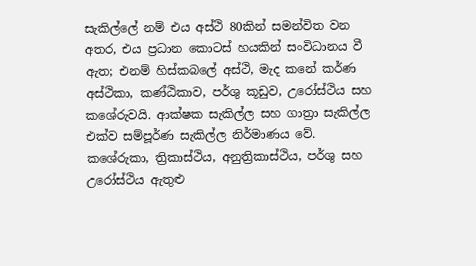සැකිල්ලේ නම් එය අස්ථි 80කින් සමන්විත වන අතර, එය ප්‍රධාන කොටස් හයකින් සංවිධානය වී ඇත; එනම් හිස්කබලේ අස්ථි, මැද කනේ කර්ණ අස්ථිකා, කණ්ඨිකාව, පර්ශු කූඩුව, උරෝස්ථිය සහ කශේරුවයි. ආක්ෂක සැකිල්ල සහ ගාත්‍රා සැකිල්ල එක්ව සම්පූර්ණ සැකිල්ල නිර්මාණය වේ. කශේරුකා, ත්‍රිකාස්ථිය, අනුත්‍රිකාස්ථිය, පර්ශු සහ උරෝස්ථිය ඇතුළු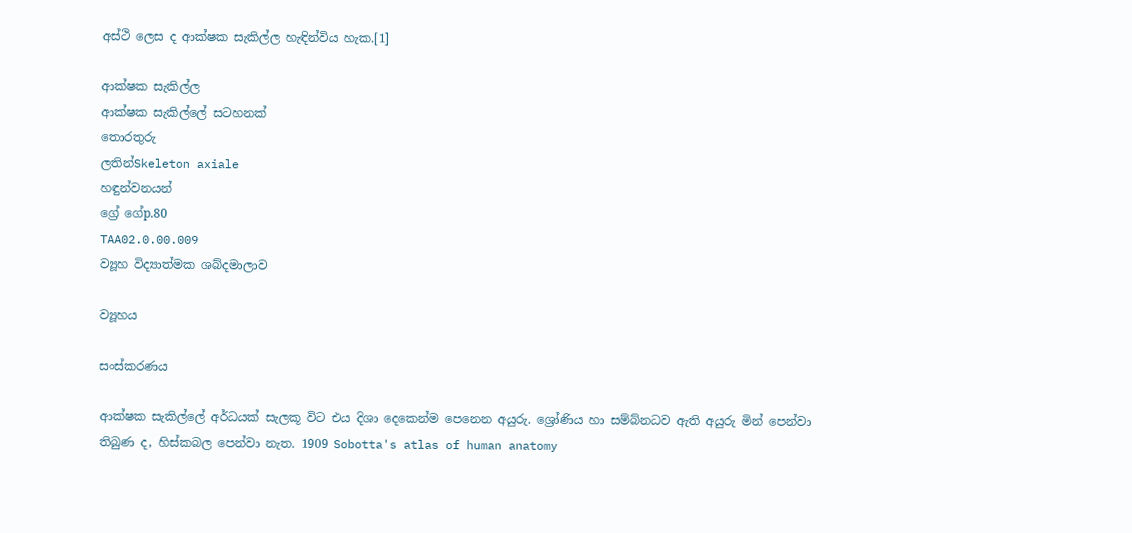අස්ථි ලෙස ද ආක්ෂක සැකිල්ල හැඳින්විය හැක.[1]

ආක්ෂක සැකිල්ල
ආක්ෂක සැකිල්ලේ සටහනක්
තොරතුරු
ලතින්Skeleton axiale
හඳුන්වනයන්
ග්‍රේ ගේp.80
TAA02.0.00.009
ව්‍යූහ විද්‍යාත්මක ශබ්දමාලාව

ව්‍යූහය

සංස්කරණය

ආක්ෂක සැකිල්ලේ අර්ධයක් සැලකූ විට එය දිශා දෙකෙන්ම පෙනෙන අයුරු. ශ්‍රෝණිය හා සම්බ්නධව ඇති අයුරු මින් පෙන්වා තිබුණ ද, හිස්කබල පෙන්වා නැත. 1909 Sobotta's atlas of human anatomy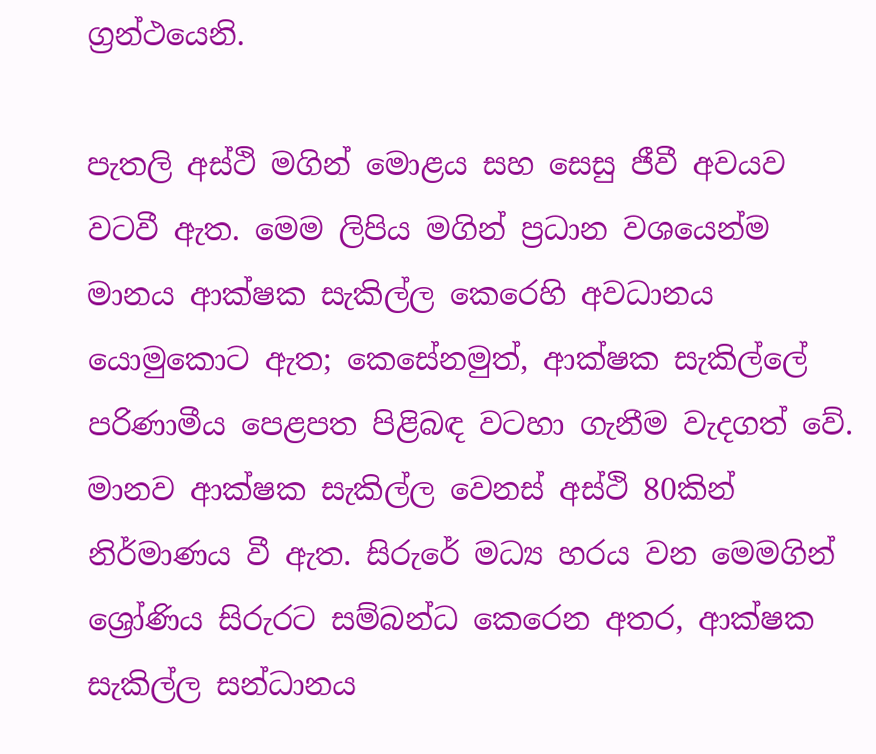ග්‍රන්ථයෙනි.

පැතලි අස්ථි මගින් මොළය සහ සෙසු ජීවී අවයව වටවී ඇත. මෙම ලිපිය මගින් ප්‍රධාන වශයෙන්ම මානය ආක්ෂක සැකිල්ල කෙරෙහි අවධානය යොමුකොට ඇත; කෙසේනමුත්, ආක්ෂක සැකිල්ලේ පරිණාමීය පෙළපත පිළිබඳ වටහා ගැනීම වැදගත් වේ. මානව ආක්ෂක සැකිල්ල වෙනස් අස්ථි 80කින් නිර්මාණය වී ඇත. සිරුරේ මධ්‍ය හරය වන මෙමගින් ශ්‍රෝණිය සිරුරට සම්බන්ධ කෙරෙන අතර, ආක්ෂක සැකිල්ල සන්ධානය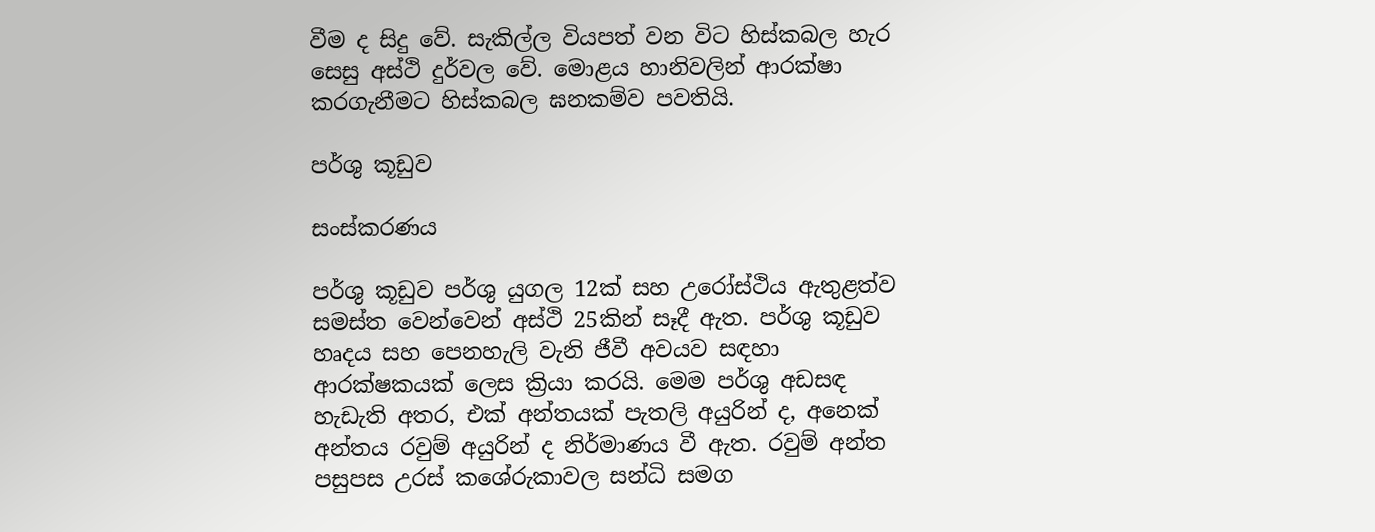වීම ද සිදු වේ. සැකිල්ල වියපත් වන විට හිස්කබල හැර සෙසු අස්ථි දුර්වල වේ. මොළය හානිවලින් ආරක්ෂා කරගැනීමට හිස්කබල ඝනකම්ව පවතියි.

පර්ශු කූඩුව

සංස්කරණය

පර්ශු කූඩුව පර්ශු යුගල 12ක් සහ උරෝස්ථිය ඇතුළත්ව සමස්ත වෙන්වෙන් අස්ථි 25කින් සෑදී ඇත. පර්ශු කූඩුව හෘදය සහ පෙනහැලි වැනි ජීවී අවයව සඳහා ආරක්ෂකයක් ලෙස ක්‍රියා කරයි. මෙම පර්ශු අඩසඳ හැඩැති අතර, එක් අන්තයක් පැතලි අයුරින් ද, අනෙක් අන්තය රවුම් අයුරින් ද නිර්මාණය වී ඇත. රවුම් අන්ත පසුපස උරස් කශේරුකාවල සන්ධි සමග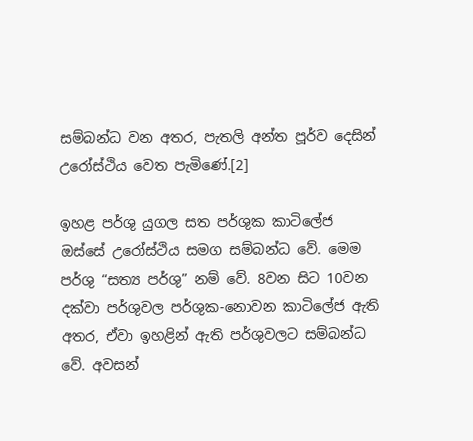සම්බන්ධ වන අතර, පැතලි අන්ත පූර්ව දෙසින් උරෝස්ථිය වෙත පැමිණේ.[2]

ඉහළ පර්ශු යුගල සත පර්ශුක කාටිලේජ ඔස්සේ උරෝස්ථිය සමග සම්බන්ධ වේ. මෙම පර්ශු “සත්‍ය පර්ශු” නම් වේ. 8වන සිට 10වන දක්වා පර්ශුවල පර්ශුක-නොවන කාටිලේජ ඇති අතර, ඒවා ඉහළින් ඇති පර්ශුවලට සම්බන්ධ වේ. අවසන්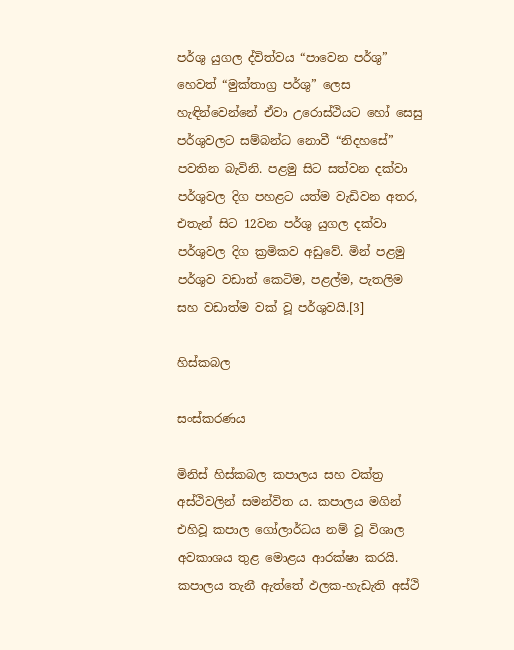පර්ශු යුගල ද්විත්වය “පාවෙන පර්ශු” හෙවත් “මුක්තාග්‍ර පර්ශු” ලෙස හැඳින්වෙන්නේ ඒවා උරොස්ථියට හෝ සෙසු පර්ශුවලට සම්බන්ධ නොවී “නිදහසේ” පවතින බැවිනි. පළමු සිට සත්වන දක්වා පර්ශුවල දිග පහළට යත්ම වැඩිවන අතර, එතැන් සිට 12වන පර්ශු යුගල දක්වා පර්ශුවල දිග ක්‍රමිකව අඩුවේ. මින් පළමු පර්ශුව වඩාත් කෙටිම, පළල්ම, පැතලිම සහ වඩාත්ම වක් වූ පර්ශුවයි.[3]

හිස්කබල

සංස්කරණය

මිනිස් හිස්කබල කපාලය සහ වක්ත්‍ර අස්ථිවලින් සමන්විත ය. කපාලය මගින් එහිවූ කපාල ගෝලාර්ධය නම් වූ විශාල අවකාශය තුළ මොළය ආරක්ෂා කරයි. කපාලය තැනී ඇත්තේ ඵලක-හැඩැති අස්ථි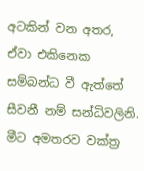අටකින් වන අතර, ඒවා එකිනෙක සම්බන්ධ වී ඇත්තේ සීවනී නම් සන්ධිවලිනි. මීට අමතරව වක්ත්‍ර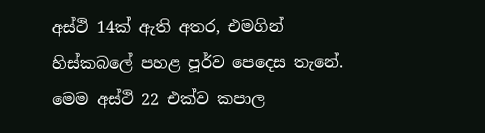අස්ථි 14ක් ඇති අතර, එමගින් හිස්කබලේ පහළ පූර්ව පෙදෙස තැනේ. මෙම අස්ථි 22 එක්ව කපාල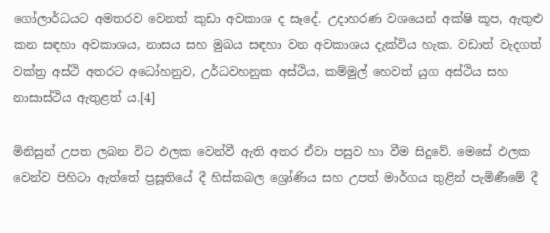ගෝලාර්ධයට අමතරව වෙනත් කුඩා අවකාශ ද සෑදේ. උදාහරණ වශයෙන් අක්ෂි කූප, ඇතුළු කන සඳහා අවකාශය, නාසය සහ මුඛය සඳහා වන අවකාශය දැක්විය හැක. වඩාත් වැදගත් වක්ත්‍ර අස්ථි අතරට අධෝහනුව, උර්ධවහනුක අස්ථිය, කම්මුල් හෙවත් යුග අස්ථිය සහ නාසාස්ථිය ඇතුළත් ය.[4]

මිනිසුන් උපත ලබන විට ඵලක‍ වෙන්වී ඇති අතර ඒවා පසුව හා වීම සිදුවේ. මෙසේ ඵලක වෙන්ව පිහිටා ඇත්තේ ප්‍රසූතියේ දී හිස්කබල ශ්‍රෝණිය සහ උපත් මාර්ගය තුළින් පැමිණීමේ දී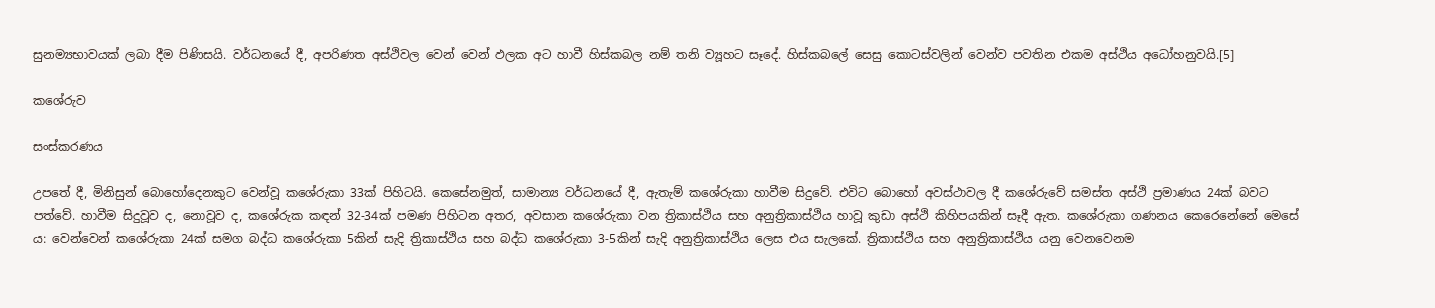සුනම්‍යභාවයක් ලබා දීම පිණිසයි. වර්ධනයේ දී, අපරිණත අස්ථිවල වෙන් වෙන් ඵලක අට හාවී හිස්කබල නම් තනි ව්‍යූහට සෑදේ. හිස්කබලේ සෙසු කොටස්වලින් වෙන්ව පවතින එකම අස්ථිය අධෝහනුවයි.[5]

කශේරුව

සංස්කරණය

උපතේ දී, මිනිසුන් බොහෝදෙනකුට වෙන්වූ කශේරුකා 33ක් පිහිටයි. කෙසේනමුත්, සාමාන්‍ය වර්ධනයේ දී, ඇතැම් කශේරුකා හාවීම සිදුවේ. එවිට බොහෝ අවස්ථාවල දී කශේරුවේ සමස්ත අස්ථි ප්‍රමාණය 24ක් බවට පත්වේ. හාවීම සිදුවූව ද, නොවූව ද, කශේරුක කඳන් 32-34ක් පමණ පිහිටන අතර, අවසාන කශේරුකා වන ත්‍රිකාස්ථිය සහ අනුත්‍රිකාස්ථිය හාවූ කුඩා අස්ථි කිහිපයකින් සෑදී ඇත. කශේරුකා ගණනය කෙරෙනේනේ මෙසේ ය: වෙන්වෙන් කශේරුකා 24ක් සමග බද්ධ කශේරුකා 5කින් සැදි ත්‍රිකාස්ථිය සහ බද්ධ කශේරුකා 3-5කින් සැදි අනුත්‍රිකාස්ථිය ලෙස එය සැලකේ. ත්‍රිකාස්ථිය සහ අනුත්‍රිකාස්ථිය යනු වෙනවෙනම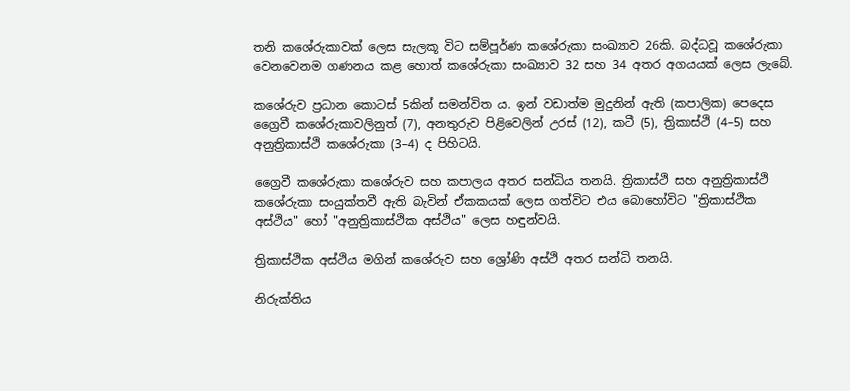තනි කශේරුකාවක් ලෙස සැලකූ විට සම්පූර්ණ කශේරුකා සංඛ්‍යාව 26කි. බද්ධවූ කශේරුකා වෙනවෙනම ගණනය කළ හොත් කශේරුකා සංඛ්‍යාව 32 සහ 34 අතර අගයයක් ලෙස ලැබේ.

කශේරුව ප්‍රධාන කොටස් 5කින් සමන්විත ය. ඉන් වඩාත්ම මුදුනින් ඇති (කපාලික) පෙදෙස ග්‍රෛවී කශේරුකාවලිනුත් (7), අනතුරුව පිළිවෙලින් උරස් (12), කටී (5), ත්‍රිකාස්ථි (4–5) සහ අනුත්‍රිකාස්ථි කශේරුකා (3–4) ද පිහිටයි.

ග්‍රෛවී කශේරුකා කශේරුව සහ කපාලය අතර සන්ධිය තනයි. ත්‍රිකාස්ථි සහ අනුත්‍රිකාස්ථි කශේරුකා සංයුක්තවී ඇති බැවින් ඒකකයක් ලෙස ගත්විට එය බොහෝවිට "ත්‍රිකාස්ථික අස්ථිය" හෝ "අනුත්‍රිකාස්ථික අස්ථිය" ලෙස හඳුන්වයි.

ත්‍රිකාස්ථික අස්ථිය මගින් කශේරුව සහ ශ්‍රෝණි අස්ථි අතර සන්ධි තනයි.

නිරුක්තිය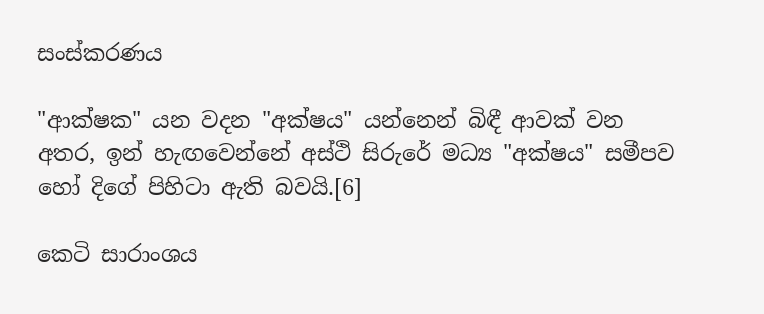සංස්කරණය

"ආක්ෂක" යන වදන "අක්ෂය" යන්නෙන් බිඳී ආවක් වන අතර, ඉන් හැඟවෙන්නේ අස්ථි සිරුරේ මධ්‍ය "අක්ෂය" සමීපව හෝ දිගේ පිහිටා ඇති බවයි.[6]

කෙටි සාරාංශය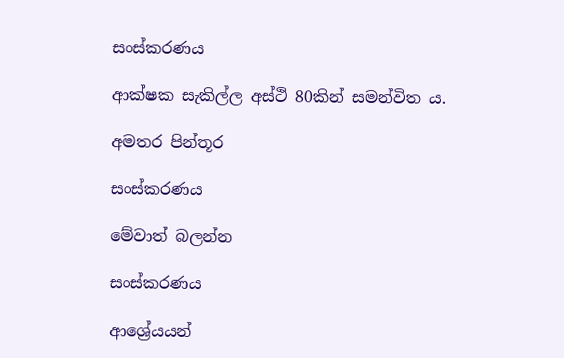සංස්කරණය

ආක්ෂක සැකිල්ල අස්ථි 80කින් සමන්විත ය.

අමතර පින්තූර

සංස්කරණය

මේවාත් බලන්න

සංස්කරණය

ආශ්‍රේයයන්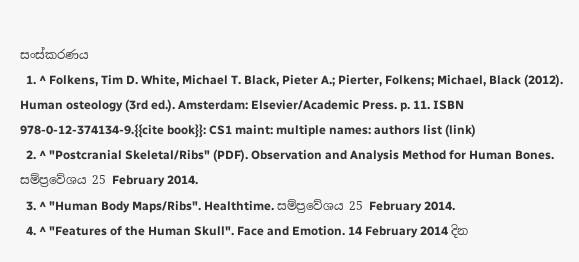සංස්කරණය
  1. ^ Folkens, Tim D. White, Michael T. Black, Pieter A.; Pierter, Folkens; Michael, Black (2012). Human osteology (3rd ed.). Amsterdam: Elsevier/Academic Press. p. 11. ISBN 978-0-12-374134-9.{{cite book}}: CS1 maint: multiple names: authors list (link)
  2. ^ "Postcranial Skeletal/Ribs" (PDF). Observation and Analysis Method for Human Bones. සම්ප්‍රවේශය 25 February 2014.
  3. ^ "Human Body Maps/Ribs". Healthtime. සම්ප්‍රවේශය 25 February 2014.
  4. ^ "Features of the Human Skull". Face and Emotion. 14 February 2014 දින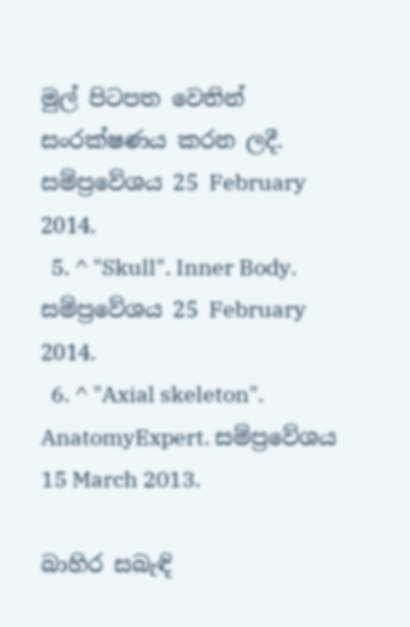මුල් පිටපත වෙතින් සංරක්ෂණය කරන ලදී. සම්ප්‍රවේශය 25 February 2014.
  5. ^ "Skull". Inner Body. සම්ප්‍රවේශය 25 February 2014.
  6. ^ "Axial skeleton". AnatomyExpert. සම්ප්‍රවේශය 15 March 2013.

බාහිර සබැඳි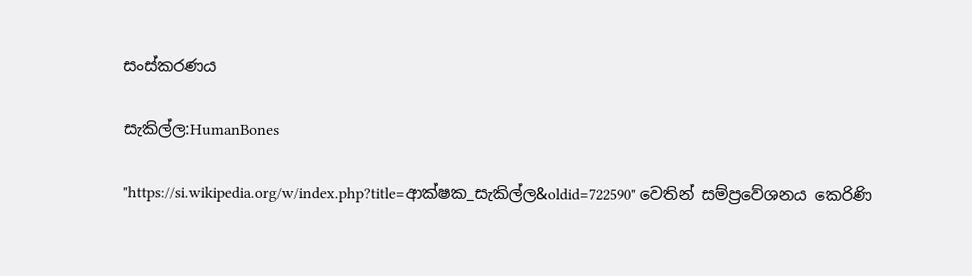සංස්කරණය

සැකිල්ල:HumanBones

"https://si.wikipedia.org/w/index.php?title=ආක්ෂක_සැකිල්ල&oldid=722590" වෙතින් සම්ප්‍රවේශනය කෙරිණි